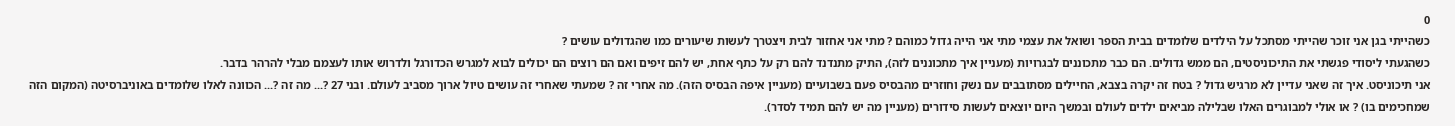0
כשהייתי בגן אני זוכר שהייתי מסתכל על הילדים שלומדים בבית הספר ושואל את עצמי מתי אני הייה גדול כמוהם ? מתי אני אחזור לבית ויצטרך לעשות שיעורים כמו שהגדולים עושים ?
כשהגעתי ליסודי פגשתי את התיכוניסטים, הם ממש גדולים. הם כבר מתכוננים לבגרויות (מעניין איך מתכוננים לזה), התיק מתנדנד להם רק על כתף אחת, יש להם זיפים ואם הם רוצים הם יכולים לבוא למגרש הכדורגל ולדרוש אותו לעצמם מבלי להרהר בדבר.
אני תיכוניסט. איך זה שאני עדיין לא מרגיש גדול ? בטח זה יקרה בצבא, החיילים מסתובבים עם נשק וחוזרים מהבסיס פעם בשבועיים (מעניין איפה הבסיס הזה). מה אחרי זה ? שמעתי שאחרי זה עושים טיול ארוך מסביב לעולם. ובני 27 ?... מה זה ?... הכוונה לאלו שלומדים באוניברסיטה (המקום הזה שמחכימים בו) ? או אולי למבוגרים האלו שבלילה מביאים ילדים לעולם ובמשך היום יוצאים לעשות סידורים (מעניין מה יש להם תמיד לסדר).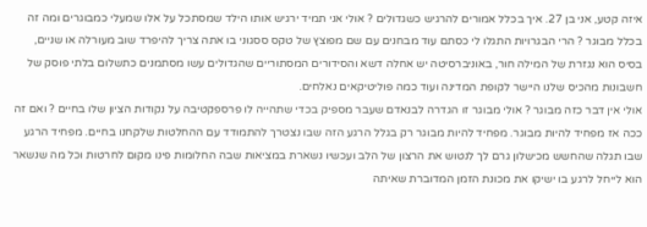איזה קטע, אני בן 27. איך בכלל אמורים להרגיש כשגדולים ? אולי אני תמיד ירגיש אותו הילד שמסתכל על אלו שמעלי כמבוגרים ומה זה בכלל מבוגר ? הרי הבגרויות התגלו לי כסתם עוד מבחנים עם שם מפוצץ של טקס ססגוני בו אתה צריך להיפרד שוב מעורלה או שניים, בסיס הוא נגזרת של המילה חור, באוניברסיטה יש אחלה דשא והסידורים המסתוריים שהגדולים עשו מסתמנים כתשלום בלתי פוסק של חשבונות מהכיס שלנו היישר לקופת המדינה ועוד כמה פוליטיקאים נאלחים.
אולי אין דבר כזה מבוגר ? אולי מבוגר זו הגדרה לבנאדם שעבר מספיק בכדי שתהייה לו פרספקטיבה על נקודות הציון שלו בחיים ? ואם זה ככה אז מפחיד להיות מבוגר. מפחיד להיות מבוגר רק בגלל הרגע הזה שבו נצטרך להתמודד עם ההחלטות שלקחנו בחיים. מפחיד הרגע שבו תגלה שהחשש מכישלון גרם לך לנטוש את הרצון של הלב ועכשיו נשארת במציאות שבה החלומות פינו מקום לחרטות וכל מה שנשאר הוא לייחל לרגע בו ישיקו את מכונת הזמן המדוברת שאיתה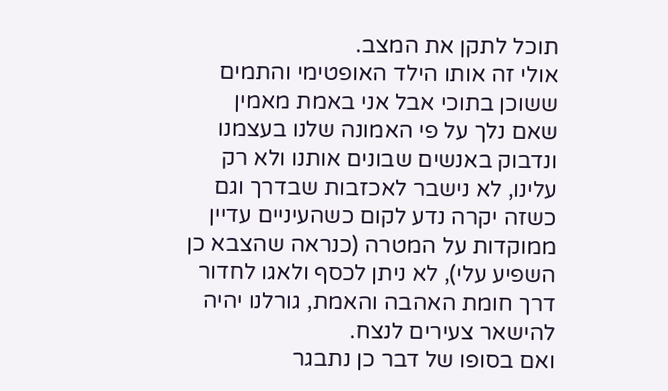תוכל לתקן את המצב.
אולי זה אותו הילד האופטימי והתמים ששוכן בתוכי אבל אני באמת מאמין שאם נלך על פי האמונה שלנו בעצמנו ונדבוק באנשים שבונים אותנו ולא רק עלינו, לא נישבר לאכזבות שבדרך וגם כשזה יקרה נדע לקום כשהעיניים עדיין ממוקדות על המטרה (כנראה שהצבא כן השפיע עלי), לא ניתן לכסף ולאגו לחדור דרך חומת האהבה והאמת, גורלנו יהיה להישאר צעירים לנצח.
ואם בסופו של דבר כן נתבגר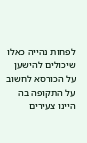לפחות נהייה כאלו שיכולים להישען על הכורסא לחשוב על התקופה בה היינו צעירים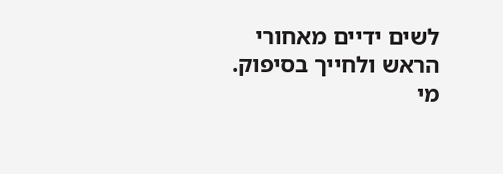לשים ידיים מאחורי הראש ולחייך בסיפוק.
מי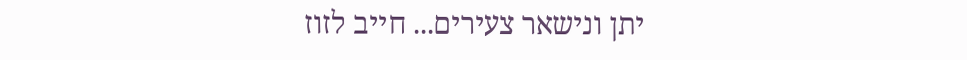יתן ונישאר צעירים... חייב לזוז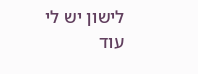לישון יש לי עוד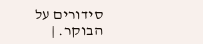סידורים על הבוקר. |